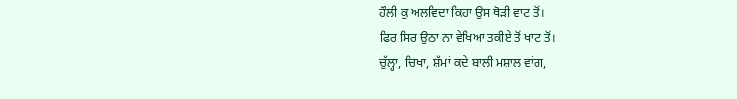ਹੌਲੀ ਕੁ ਅਲਵਿਦਾ ਕਿਹਾ ਉਸ ਥੋੜੀ ਵਾਟ ਤੋਂ।
ਫਿਰ ਸਿਰ ਉਠਾ ਨਾ ਵੇਖਿਆ ਤਕੀਏ ਤੋਂ ਖਾਟ ਤੋਂ।
ਚੁੱਲ੍ਹਾ, ਚਿਖਾ, ਸ਼ੱਮਾਂ ਕਦੇ ਬਾਲੀ ਮਸ਼ਾਲ ਵਾਂਗ,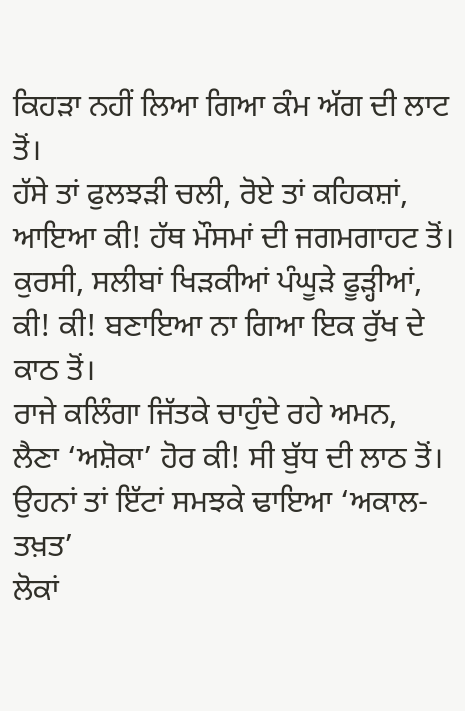ਕਿਹੜਾ ਨਹੀਂ ਲਿਆ ਗਿਆ ਕੰਮ ਅੱਗ ਦੀ ਲਾਟ ਤੋਂ।
ਹੱਸੇ ਤਾਂ ਫੁਲਝੜੀ ਚਲੀ, ਰੋਏ ਤਾਂ ਕਹਿਕਸ਼ਾਂ,
ਆਇਆ ਕੀ! ਹੱਥ ਮੌਸਮਾਂ ਦੀ ਜਗਮਗਾਹਟ ਤੋਂ।
ਕੁਰਸੀ, ਸਲੀਬਾਂ ਖਿੜਕੀਆਂ ਪੰਘੂੜੇ ਫੂੜ੍ਹੀਆਂ,
ਕੀ! ਕੀ! ਬਣਾਇਆ ਨਾ ਗਿਆ ਇਕ ਰੁੱਖ ਦੇ ਕਾਠ ਤੋਂ।
ਰਾਜੇ ਕਲਿੰਗਾ ਜਿੱਤਕੇ ਚਾਹੁੰਦੇ ਰਹੇ ਅਮਨ,
ਲੈਣਾ ‘ਅਸ਼ੋਕਾ’ ਹੋਰ ਕੀ! ਸੀ ਬੁੱਧ ਦੀ ਲਾਠ ਤੋਂ।
ਉਹਨਾਂ ਤਾਂ ਇੱਟਾਂ ਸਮਝਕੇ ਢਾਇਆ ‘ਅਕਾਲ-ਤਖ਼ਤ’
ਲੋਕਾਂ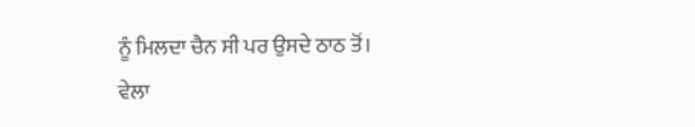ਨੂੰ ਮਿਲਦਾ ਚੈਨ ਸੀ ਪਰ ਉਸਦੇ ਠਾਠ ਤੋਂ।
ਵੇਲਾ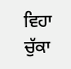ਵਿਹਾ ਚੁੱਕਾ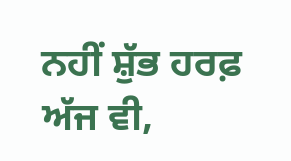ਨਹੀਂ ਸ਼ੁੱਭ ਹਰਫ਼ ਅੱਜ ਵੀ,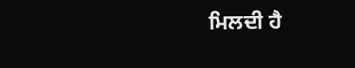ਮਿਲਦੀ ਹੈ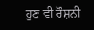ਹੁਣ ਵੀ ਰੌਸ਼ਨੀ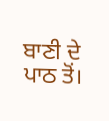ਬਾਣੀ ਦੇ ਪਾਠ ਤੋਂ।